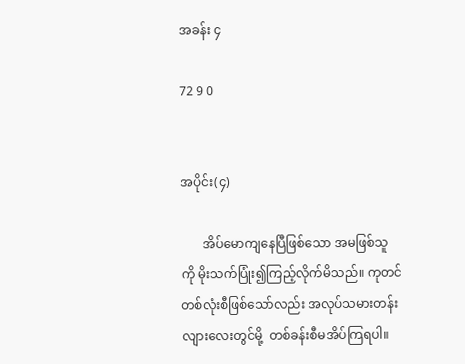အခန်း ၄

72 9 0


အပိုင်း(၄)

       အိပ်မောကျနေပြီဖြစ်သော အမဖြစ်သူ
ကို မိုးသက်ပြုံး၍ကြည့်လိုက်မိသည်။ ကုတင်
တစ်လုံးစီဖြစ်သော်လည်း အလုပ်သမားတန်း
လျားလေးတွင်မို့  တစ်ခန်းစီမအိပ်ကြရပါ။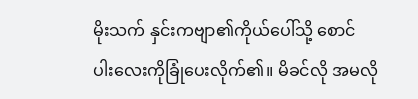မိုးသက် နှင်းကဗျာ၏ကိုယ်ပေါ်သို့ စောင်
ပါးလေးကိုခြုံပေးလိုက်၏။ မိခင်လို အမလို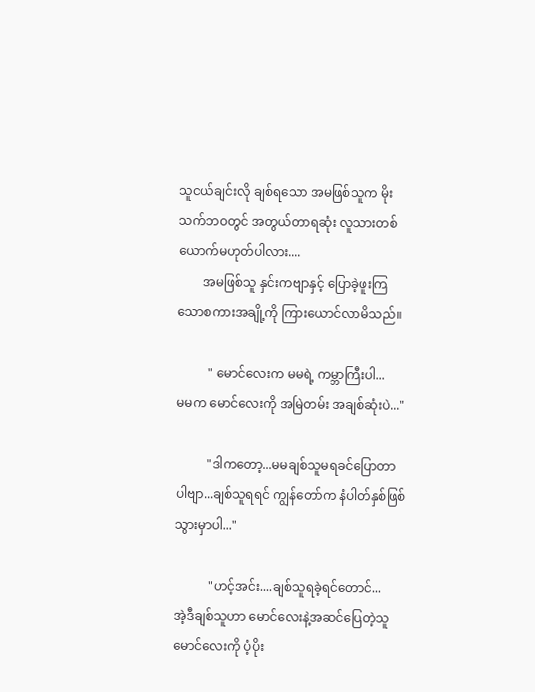သူငယ်ချင်းလို ချစ်ရသော အမဖြစ်သူက မိုး
သက်ဘဝတွင် အတွယ်တာရဆုံး လူသားတစ်
ယောက်မဟုတ်ပါလား....
        အမဖြစ်သူ နှင်းကဗျာနှင့် ပြောခဲ့ဖူးကြ
သောစကားအချို့ကို ကြားယောင်လာမိသည်။

          " မောင်လေးက မမရဲ့ ကမ္ဘာကြီးပါ...
မမက မောင်လေးကို အမြဲတမ်း အချစ်ဆုံးပဲ..."

          "ဒါကတော့...မမချစ်သူမရခင်ပြောတာ
ပါဗျာ...ချစ်သူရရင် ကျွန်တော်က နံပါတ်နှစ်ဖြစ်
သွားမှာပါ..."

           "ဟင့်အင်း....ချစ်သူရခဲ့ရင်တောင်...
အဲ့ဒီချစ်သူဟာ မောင်လေးနဲ့အဆင်ပြေတဲ့သူ
မောင်လေးကို ပံ့ပိုး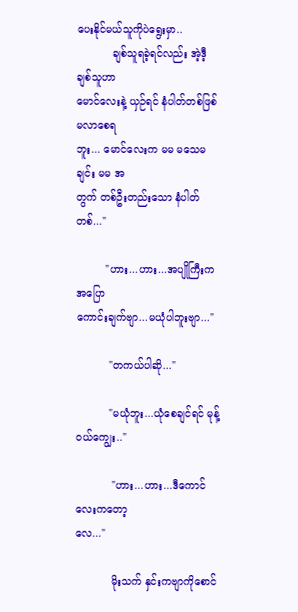ပေးနိုင်မယ်သူကိုပဲရွေးမှာ..
           ချစ်သူရခဲ့ရင်လည်း အဲ့ဒီ့ချစ်သူဟာ
မောင်လေးနဲ့ ယှဉ်ရင် နံပါတ်တစ်ဖြစ်မလာစေရ
ဘူး... မောင်လေးက မမ မသေမချင်း မမ အ
တွက် တစ်ဦးတည်းသော နံပါတ်တစ်..."

         "ဟား...ဟား...အပျိုကြီးက အပြော
ကောင်းချက်ဗျာ...မယုံပါဘူးဗျာ..."

          "တကယ်ပါဆို..."

          "မယုံဘူး...ယုံစေချင်ရင် မုန့်ဝယ်ကျွေး.."

           "ဟား...ဟား...ဒီကောင်လေးကတော့
လေ..."

           မိုးသက် နှင်းကဗျာကိုစောင်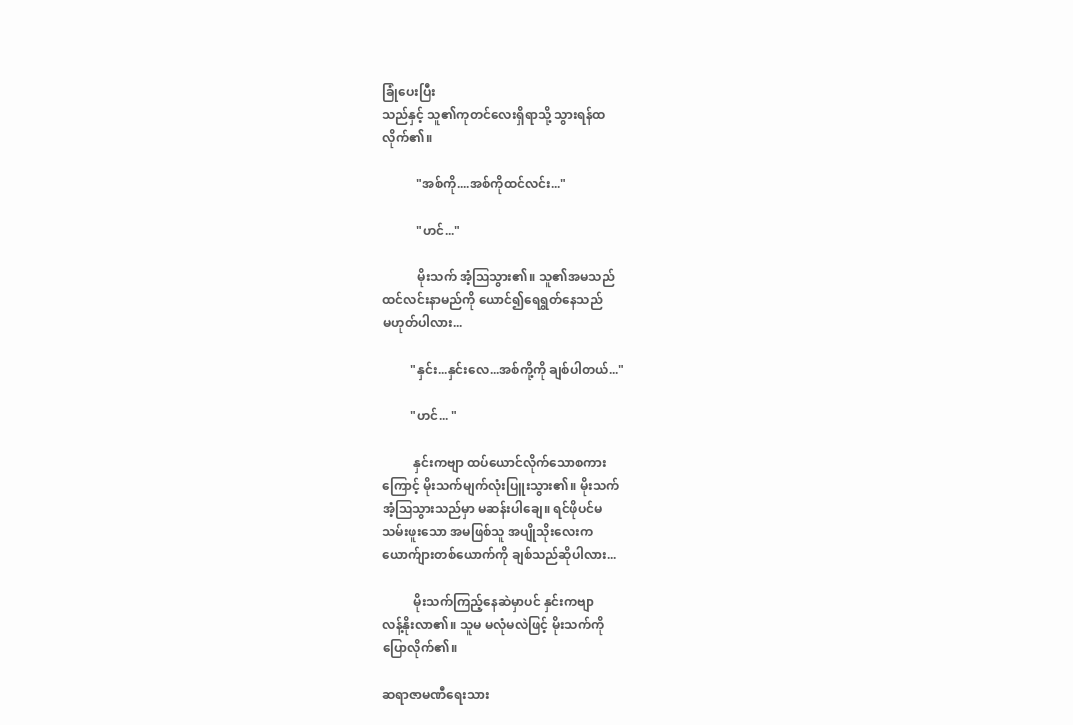ခြုံပေးပြီး
သည်နှင့် သူ၏ကုတင်လေးရှိရာသို့ သွားရန်ထ
လိုက်၏။

           "အစ်ကို....အစ်ကိုထင်လင်း..."

           "ဟင်..."

           မိုးသက် အံ့ဩသွား၏။ သူ၏အမသည်
ထင်လင်းနာမည်ကို ယောင်၍ရေရွတ်နေသည်
မဟုတ်ပါလား...

         "နှင်း...နှင်းလေ...အစ်ကို့ကို ချစ်ပါတယ်..."

         "ဟင်... "

          နှင်းကဗျာ ထပ်ယောင်လိုက်သောစကား
ကြောင့် မိုးသက်မျက်လုံးပြူးသွား၏။ မိုးသက်
အံ့ဩသွားသည်မှာ မဆန်းပါချေ။ ရင်ဖိုပင်မ
သမ်းဖူးသော အမဖြစ်သူ အပျိုသိုးလေးက
ယောက်ျားတစ်ယောက်ကို ချစ်သည်ဆိုပါလား...

          မိုးသက်ကြည့်နေဆဲမှာပင် နှင်းကဗျာ
လန့်နိုးလာ၏။ သူမ မလုံမလဲဖြင့် မိုးသက်ကို
ပြောလိုက်၏။

ဆရာဇာမဏီရေးသား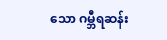သော ဂမ္ဘီရဆန်း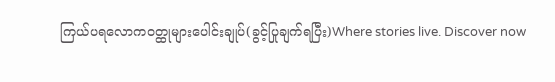ကြယ်ပရလောက၀တ္ထုများပေါင်းချုပ်(ခွင့်ပြုချက်ရပြီး)Where stories live. Discover now